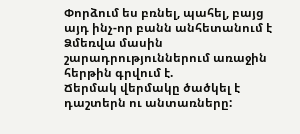Փորձում ես բռնել, պահել, բայց այդ ինչ-որ բանն անհետանում է
Ձմեռվա մասին շարադրություններում առաջին հերթին գրվում է.
Ճերմակ վերմակը ծածկել է դաշտերն ու անտառները: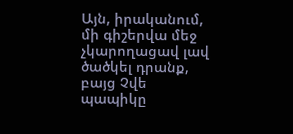Այն, իրականում, մի գիշերվա մեջ չկարողացավ լավ ծածկել դրանք, բայց Չվե պապիկը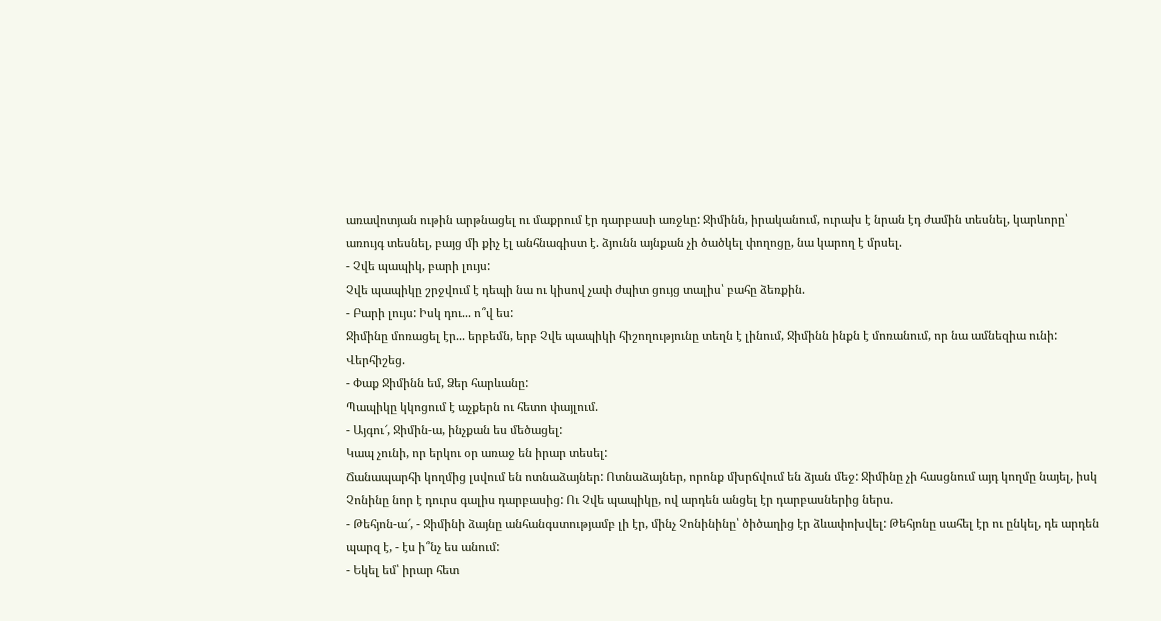առավոտյան ութին արթնացել ու մաքրում էր դարբասի առջևը: Ջիմինն, իրականում, ուրախ է նրան էդ ժամին տեսնել, կարևորը՝ առույգ տեսնել, բայց մի քիչ էլ անհնագիստ է. ձյունն այնքան չի ծածկել փողոցը, նա կարող է մրսել.
- Չվե պապիկ, բարի լույս:
Չվե պապիկը շրջվում է դեպի նա ու կիսով չափ ժպիտ ցույց տալիս՝ բահը ձեռքին.
- Բարի լույս: Իսկ դու... ո՞վ ես:
Ջիմինը մոռացել էր... երբեմն, երբ Չվե պապիկի հիշողությունը տեղն է լինում, Ջիմինն ինքն է մոռանում, որ նա ամնեզիա ունի: Վերհիշեց.
- Փաք Ջիմինն եմ, Ձեր հարևանը:
Պապիկը կկոցում է աչքերն ու հետո փայլում.
- Այգու՜, Ջիմին-ա, ինչքան ես մեծացել:
Կապ չունի, որ երկու օր առաջ են իրար տեսել:
Ճանապարհի կողմից լսվում են ոտնաձայներ: Ոտնաձայներ, որոնք մխրճվում են ձյան մեջ: Ջիմինը չի հասցնում այդ կողմը նայել, իսկ Չոնինը նոր է դուրս գալիս դարբասից: Ու Չվե պապիկը, ով արդեն անցել էր դարբասներից ներս.
- Թեհյոն-ա՜, - Ջիմինի ձայնը անհանգստությամբ լի էր, մինչ Չոնինինը՝ ծիծաղից էր ձևափոխվել: Թեհյոնը սահել էր ու ընկել, դե արդեն պարզ է, - էս ի՞նչ ես անում:
- Եկել եմ՝ իրար հետ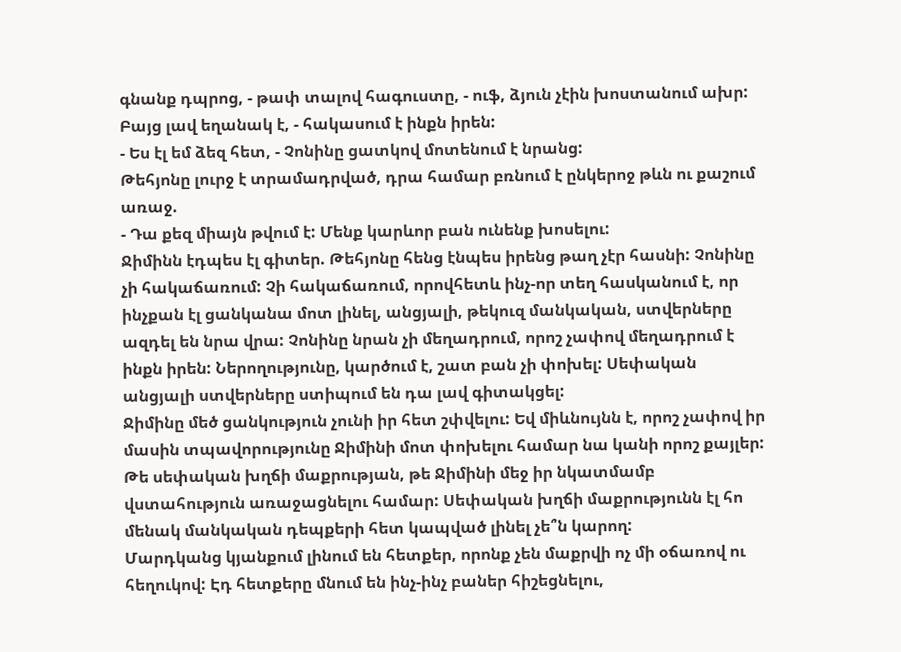գնանք դպրոց, - թափ տալով հագուստը, - ուֆ, ձյուն չէին խոստանում ախր: Բայց լավ եղանակ է, - հակասում է ինքն իրեն:
- Ես էլ եմ ձեզ հետ, - Չոնինը ցատկով մոտենում է նրանց:
Թեհյոնը լուրջ է տրամադրված, դրա համար բռնում է ընկերոջ թևն ու քաշում առաջ.
- Դա քեզ միայն թվում է: Մենք կարևոր բան ունենք խոսելու:
Ջիմինն էդպես էլ գիտեր. Թեհյոնը հենց էնպես իրենց թաղ չէր հասնի: Չոնինը չի հակաճառում: Չի հակաճառում, որովհետև ինչ-որ տեղ հասկանում է, որ ինչքան էլ ցանկանա մոտ լինել, անցյալի, թեկուզ մանկական, ստվերները ազդել են նրա վրա: Չոնինը նրան չի մեղադրում, որոշ չափով մեղադրում է ինքն իրեն: Ներողությունը, կարծում է, շատ բան չի փոխել: Սեփական անցյալի ստվերները ստիպում են դա լավ գիտակցել:
Ջիմինը մեծ ցանկություն չունի իր հետ շփվելու: Եվ միևնույնն է, որոշ չափով իր մասին տպավորությունը Ջիմինի մոտ փոխելու համար նա կանի որոշ քայլեր:
Թե սեփական խղճի մաքրության, թե Ջիմինի մեջ իր նկատմամբ վստահություն առաջացնելու համար: Սեփական խղճի մաքրությունն էլ հո մենակ մանկական դեպքերի հետ կապված լինել չե՞ն կարող:
Մարդկանց կյանքում լինում են հետքեր, որոնք չեն մաքրվի ոչ մի օճառով ու հեղուկով: Էդ հետքերը մնում են ինչ-ինչ բաներ հիշեցնելու,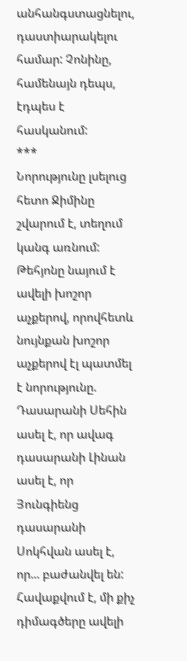անհանգստացնելու, դաստիարակելու համար: Չոնինը, համենայն դեպս, էդպես է հասկանում:
***
Նորությունը լսելուց հետո Ջիմինը շվարում է, տեղում կանգ առնում: Թեհյոնը նայում է ավելի խոշոր աչքերով, որովհետև նույնքան խոշոր աչքերով էլ պատմել է նորությունը. Դասարանի Սեհին ասել է, որ ավագ դասարանի Լինան ասել է, որ Յունգիենց դասարանի Սոկհվան ասել է, որ... բաժանվել են:
Հավաքվում է, մի քիչ դիմագծերը ավելի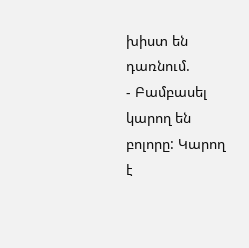խիստ են դառնում.
- Բամբասել կարող են բոլորը: Կարող է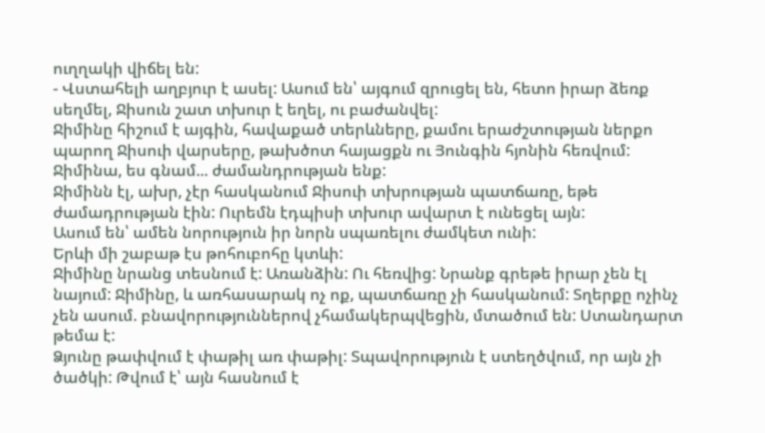ուղղակի վիճել են:
- Վստահելի աղբյուր է ասել: Ասում են՝ այգում զրուցել են, հետո իրար ձեռք սեղմել, Ջիսուն շատ տխուր է եղել, ու բաժանվել:
Ջիմինը հիշում է այգին, հավաքած տերևները, քամու երաժշտության ներքո պարող Ջիսուի վարսերը, թախծոտ հայացքն ու Յունգին հյոնին հեռվում:
Ջիմինա, ես գնամ... ժամանդրության ենք:
Ջիմինն էլ, ախր, չէր հասկանում Ջիսուի տխրության պատճառը, եթե ժամադրության էին: Ուրեմն էդպիսի տխուր ավարտ է ունեցել այն:
Ասում են՝ ամեն նորություն իր նորն սպառելու ժամկետ ունի:
Երևի մի շաբաթ էս թոհուբոհը կտևի:
Ջիմինը նրանց տեսնում է: Առանձին: Ու հեռվից: Նրանք գրեթե իրար չեն էլ նայում: Ջիմինը, և առհասարակ ոչ ոք, պատճառը չի հասկանում: Տղերքը ոչինչ չեն ասում. բնավորություններով չհամակերպվեցին, մտածում են: Ստանդարտ թեմա է:
Ձյունը թափվում է փաթիլ առ փաթիլ: Տպավորություն է ստեղծվում, որ այն չի ծածկի: Թվում է՝ այն հասնում է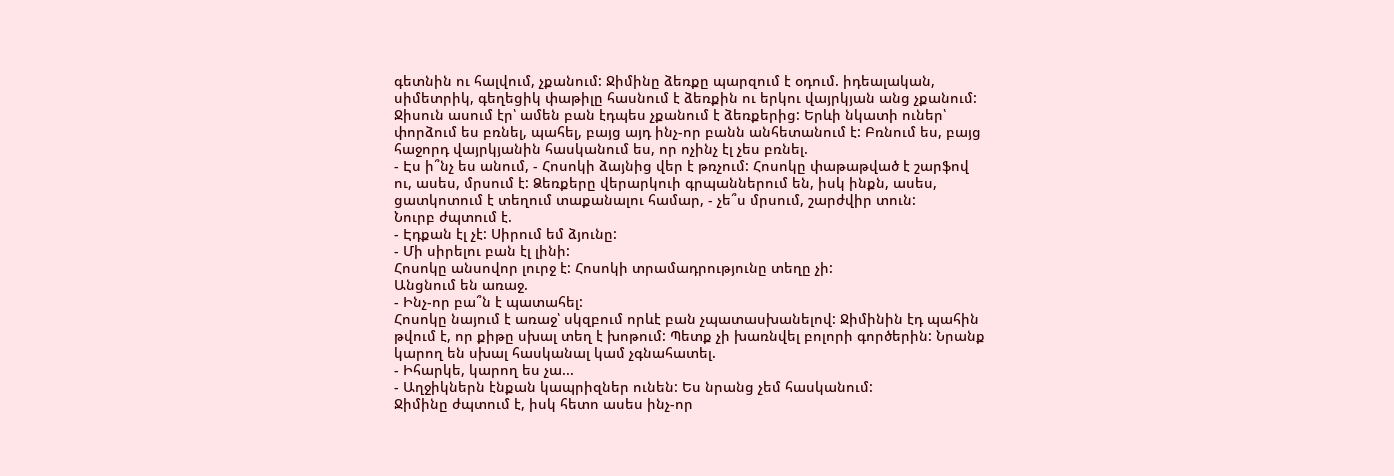գետնին ու հալվում, չքանում: Ջիմինը ձեռքը պարզում է օդում. իդեալական, սիմետրիկ, գեղեցիկ փաթիլը հասնում է ձեռքին ու երկու վայրկյան անց չքանում:
Ջիսուն ասում էր՝ ամեն բան էդպես չքանում է ձեռքերից: Երևի նկատի ուներ՝ փորձում ես բռնել, պահել, բայց այդ ինչ-որ բանն անհետանում է: Բռնում ես, բայց հաջորդ վայրկյանին հասկանում ես, որ ոչինչ էլ չես բռնել.
- Էս ի՞նչ ես անում, - Հոսոկի ձայնից վեր է թռչում: Հոսոկը փաթաթված է շարֆով ու, ասես, մրսում է: Ձեռքերը վերարկուի գրպաններում են, իսկ ինքն, ասես, ցատկոտում է տեղում տաքանալու համար, - չե՞ս մրսում, շարժվիր տուն:
Նուրբ ժպտում է.
- Էդքան էլ չէ: Սիրում եմ ձյունը:
- Մի սիրելու բան էլ լինի:
Հոսոկը անսովոր լուրջ է: Հոսոկի տրամադրությունը տեղը չի:
Անցնում են առաջ.
- Ինչ-որ բա՞ն է պատահել:
Հոսոկը նայում է առաջ՝ սկզբում որևէ բան չպատասխանելով: Ջիմինին էդ պահին թվում է, որ քիթը սխալ տեղ է խոթում: Պետք չի խառնվել բոլորի գործերին: Նրանք կարող են սխալ հասկանալ կամ չգնահատել.
- Իհարկե, կարող ես չա...
- Աղջիկներն էնքան կապրիզներ ունեն: Ես նրանց չեմ հասկանում:
Ջիմինը ժպտում է, իսկ հետո ասես ինչ-որ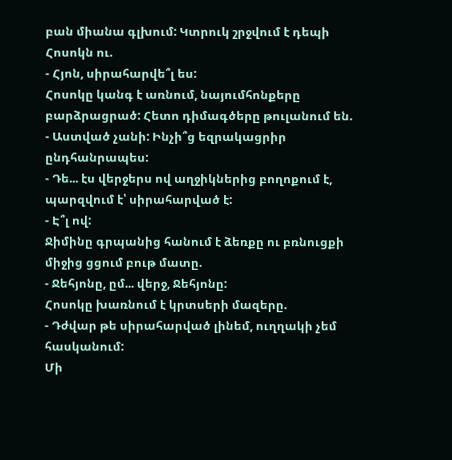բան միանա գլխում: Կտրուկ շրջվում է դեպի Հոսոկն ու.
- Հյոն, սիրահարվե՞լ ես:
Հոսոկը կանգ է առնում, նայումհոնքերը բարձրացրած: Հետո դիմագծերը թուլանում են.
- Աստված չանի: Ինչի՞ց եզրակացրիր ընդհանրապես:
- Դե... էս վերջերս ով աղջիկներից բողոքում է, պարզվում է՝ սիրահարված է:
- Է՞լ ով:
Ջիմինը գրպանից հանում է ձեռքը ու բռնուցքի միջից ցցում բութ մատը.
- Ջեհյոնը, ըմ... վերջ, Ջեհյոնը:
Հոսոկը խառնում է կրտսերի մազերը.
- Դժվար թե սիրահարված լինեմ, ուղղակի չեմ հասկանում:
Մի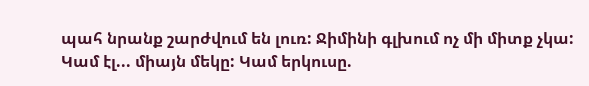պահ նրանք շարժվում են լուռ: Ջիմինի գլխում ոչ մի միտք չկա: Կամ էլ... միայն մեկը: Կամ երկուսը.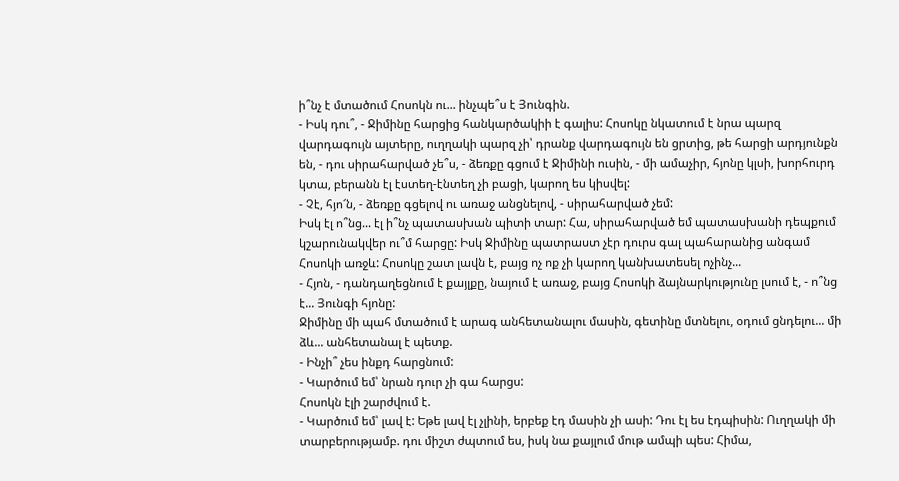ի՞նչ է մտածում Հոսոկն ու... ինչպե՞ս է Յունգին.
- Իսկ դու՞, - Ջիմինը հարցից հանկարծակիի է գալիս: Հոսոկը նկատում է նրա պարզ վարդագույն այտերը, ուղղակի պարզ չի՝ դրանք վարդագույն են ցրտից, թե հարցի արդյունքն են, - դու սիրահարված չե՞ս, - ձեռքը գցում է Ջիմինի ուսին, - մի ամաչիր, հյոնը կլսի, խորհուրդ կտա, բերանն էլ էստեղ-էնտեղ չի բացի, կարող ես կիսվել:
- Չէ, հյո՜ն, - ձեռքը գցելով ու առաջ անցնելով, - սիրահարված չեմ:
Իսկ էլ ո՞նց... էլ ի՞նչ պատասխան պիտի տար: Հա, սիրահարված եմ պատասխանի դեպքում կշարունակվեր ու՞մ հարցը: Իսկ Ջիմինը պատրաստ չէր դուրս գալ պահարանից անգամ Հոսոկի առջև: Հոսոկը շատ լավն է, բայց ոչ ոք չի կարող կանխատեսել ոչինչ...
- Հյոն, - դանդաղեցնում է քայլքը, նայում է առաջ, բայց Հոսոկի ձայնարկությունը լսում է, - ո՞նց է... Յունգի հյոնը:
Ջիմինը մի պահ մտածում է արագ անհետանալու մասին, գետինը մտնելու, օդում ցնդելու... մի ձև... անհետանալ է պետք.
- Ինչի՞ չես ինքդ հարցնում:
- Կարծում եմ՝ նրան դուր չի գա հարցս:
Հոսոկն էլի շարժվում է.
- Կարծում եմ՝ լավ է: Եթե լավ էլ չլինի, երբեք էդ մասին չի ասի: Դու էլ ես էդպիսին: Ուղղակի մի տարբերությամբ. դու միշտ ժպտում ես, իսկ նա քայլում մութ ամպի պես: Հիմա,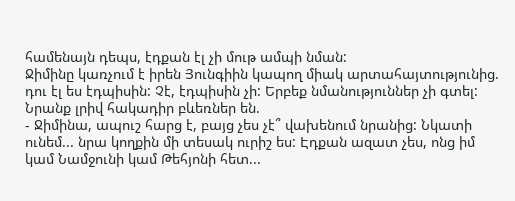համենայն դեպս, էդքան էլ չի մութ ամպի նման:
Ջիմինը կառչում է իրեն Յունգիին կապող միակ արտահայտությունից. դու էլ ես էդպիսին: Չէ, էդպիսին չի: Երբեք նմանություններ չի գտել: Նրանք լրիվ հակադիր բևեռներ են.
- Ջիմինա, ապուշ հարց է, բայց չես չէ՞ վախենում նրանից: Նկատի ունեմ... նրա կողքին մի տեսակ ուրիշ ես: Էդքան ազատ չես, ոնց իմ կամ Նամջունի կամ Թեհյոնի հետ...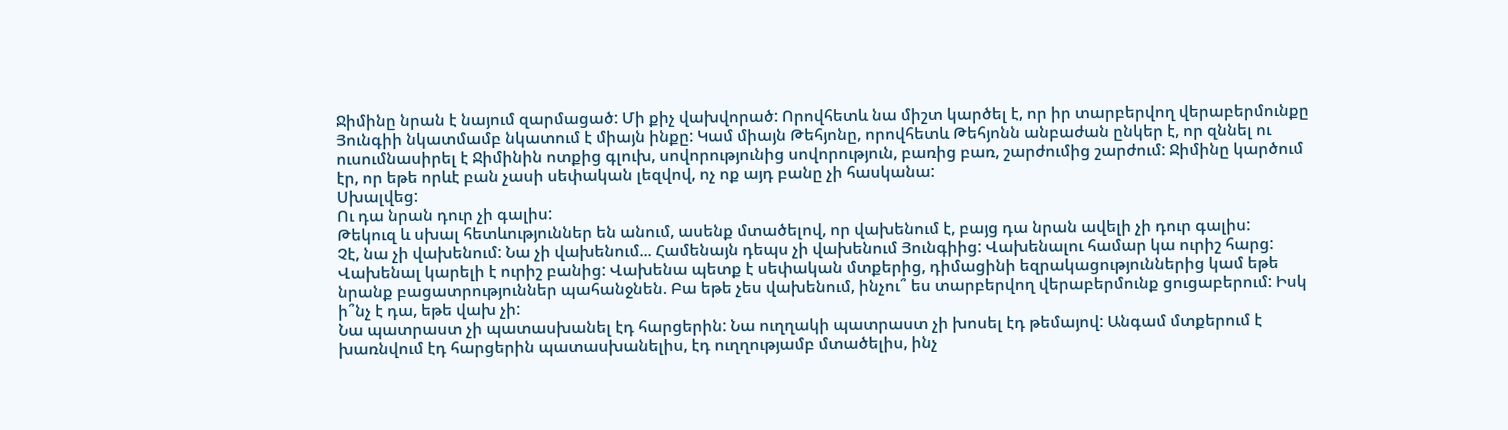Ջիմինը նրան է նայում զարմացած: Մի քիչ վախվորած: Որովհետև նա միշտ կարծել է, որ իր տարբերվող վերաբերմունքը Յունգիի նկատմամբ նկատում է միայն ինքը: Կամ միայն Թեհյոնը, որովհետև Թեհյոնն անբաժան ընկեր է, որ զննել ու ուսումնասիրել է Ջիմինին ոտքից գլուխ, սովորությունից սովորություն, բառից բառ, շարժումից շարժում: Ջիմինը կարծում էր, որ եթե որևէ բան չասի սեփական լեզվով, ոչ ոք այդ բանը չի հասկանա:
Սխալվեց:
Ու դա նրան դուր չի գալիս:
Թեկուզ և սխալ հետևություններ են անում, ասենք մտածելով, որ վախենում է, բայց դա նրան ավելի չի դուր գալիս:
Չէ, նա չի վախենում: Նա չի վախենում... Համենայն դեպս չի վախենում Յունգիից: Վախենալու համար կա ուրիշ հարց: Վախենալ կարելի է ուրիշ բանից: Վախենա պետք է սեփական մտքերից, դիմացինի եզրակացություններից կամ եթե նրանք բացատրություններ պահանջնեն. Բա եթե չես վախենում, ինչու՞ ես տարբերվող վերաբերմունք ցուցաբերում: Իսկ ի՞նչ է դա, եթե վախ չի:
Նա պատրաստ չի պատասխանել էդ հարցերին: Նա ուղղակի պատրաստ չի խոսել էդ թեմայով: Անգամ մտքերում է խառնվում էդ հարցերին պատասխանելիս, էդ ուղղությամբ մտածելիս, ինչ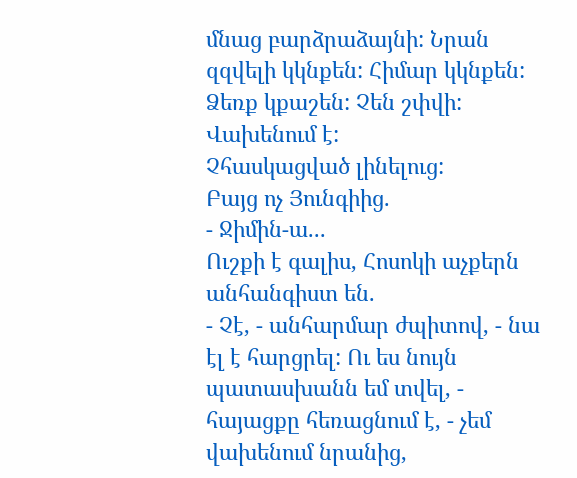մնաց բարձրաձայնի: Նրան զզվելի կկնքեն: Հիմար կկնքեն: Ձեռք կքաշեն: Չեն շփվի:
Վախենում է:
Չհասկացված լինելուց:
Բայց ոչ Յունգիից.
- Ջիմին-ա...
Ուշքի է գալիս, Հոսոկի աչքերն անհանգիստ են.
- Չէ, - անհարմար ժպիտով, - նա էլ է հարցրել: Ու ես նույն պատասխանն եմ տվել, - հայացքը հեռացնում է, - չեմ վախենում նրանից,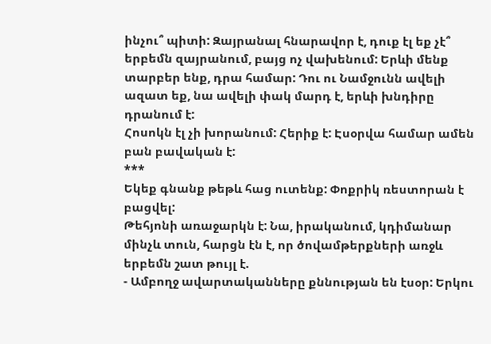ինչու՞ պիտի: Զայրանալ հնարավոր է, դուք էլ եք չէ՞ երբեմն զայրանում, բայց ոչ վախենում: Երևի մենք տարբեր ենք, դրա համար: Դու ու Նամջունն ավելի ազատ եք, նա ավելի փակ մարդ է, երևի խնդիրը դրանում է:
Հոսոկն էլ չի խորանում: Հերիք է: Էսօրվա համար ամեն բան բավական է:
***
Եկեք գնանք թեթև հաց ուտենք: Փոքրիկ ռեստորան է բացվել:
Թեհյոնի առաջարկն է: Նա, իրականում, կդիմանար մինչև տուն, հարցն էն է, որ ծովամթերքների առջև երբեմն շատ թույլ է.
- Ամբողջ ավարտականները քննության են էսօր: Երկու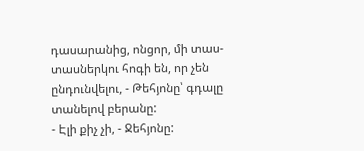դասարանից, ոնցոր, մի տաս-տասներկու հոգի են, որ չեն ընդունվելու, - Թեհյոնը՝ գդալը տանելով բերանը:
- Էլի քիչ չի, - Ջեհյոնը: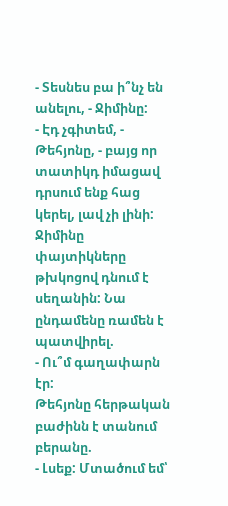- Տեսնես բա ի՞նչ են անելու, - Ջիմինը:
- Էդ չգիտեմ, - Թեհյոնը, - բայց որ տատիկդ իմացավ դրսում ենք հաց կերել, լավ չի լինի:
Ջիմինը փայտիկները թխկոցով դնում է սեղանին: Նա ընդամենը ռամեն է պատվիրել.
- Ու՞մ գաղափարն էր:
Թեհյոնը հերթական բաժինն է տանում բերանը.
- Լսեք: Մտածում եմ՝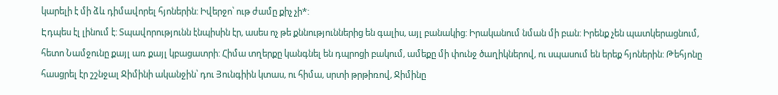կարելի է մի ձև դիմավորել հյոներին: Իվերջո՝ ութ ժամը քիչ չի*:
Էդպես էլ լինում է: Տպավորությունն էնպիսին էր, ասես ոչ թե քննություններից են գալիս, այլ բանակից: Իրականում նման մի բան: Իրենք չեն պատկերացնում, հետո Նամջունը քայլ առ քայլ կբացատրի: Հիմա տղերքը կանգնել են դպրոցի բակում, ամեքը մի փունջ ծաղիկներով, ու սպասում են երեք հյոներին: Թեհյոնը հասցրել էր շշնջալ Ջիմինի ականջին՝ դու Յունգիին կտաս, ու հիմա, սրտի թրթիռով, Ջիմինը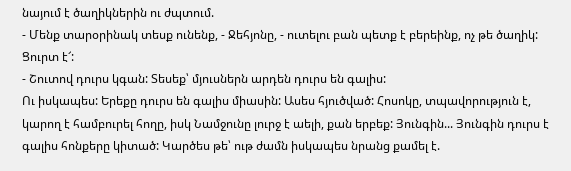նայում է ծաղիկներին ու ժպտում.
- Մենք տարօրինակ տեսք ունենք, - Ջեհյոնը, - ուտելու բան պետք է բերեինք, ոչ թե ծաղիկ: Ցուրտ է՜:
- Շուտով դուրս կգան: Տեսեք՝ մյուսներն արդեն դուրս են գալիս:
Ու իսկապես: Երեքը դուրս են գալիս միասին: Ասես հյուծված: Հոսոկը, տպավորություն է, կարող է համբուրել հողը, իսկ Նամջունը լուրջ է աելի, քան երբեք: Յունգին... Յունգին դուրս է գալիս հոնքերը կիտած: Կարծես թե՝ ութ ժամն իսկապես նրանց քամել է.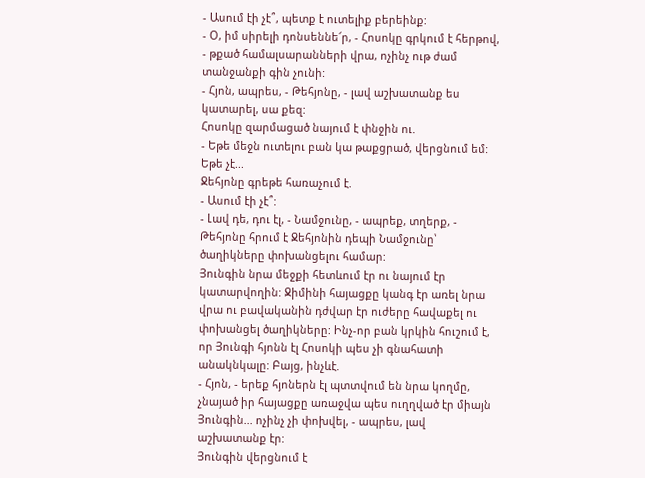- Ասում էի չէ՞, պետք է ուտելիք բերեինք:
- Օ, իմ սիրելի դոնսեննե՜ր, - Հոսոկը գրկում է հերթով, - թքած համալսարանների վրա, ոչինչ ութ ժամ տանջանքի գին չունի:
- Հյոն, ապրես, - Թեհյոնը, - լավ աշխատանք ես կատարել, սա քեզ:
Հոսոկը զարմացած նայում է փնջին ու.
- Եթե մեջն ուտելու բան կա թաքցրած, վերցնում եմ: Եթե չէ...
Ջեհյոնը գրեթե հառաչում է.
- Ասում էի չէ՞:
- Լավ դե, դու էլ, - Նամջունը, - ապրեք, տղերք, - Թեհյոնը հրում է Ջեհյոնին դեպի Նամջունը՝ ծաղիկները փոխանցելու համար:
Յունգին նրա մեջքի հետևում էր ու նայում էր կատարվողին: Ջիմինի հայացքը կանգ էր առել նրա վրա ու բավականին դժվար էր ուժերը հավաքել ու փոխանցել ծաղիկները: Ինչ-որ բան կրկին հուշում է, որ Յունգի հյոնն էլ Հոսոկի պես չի գնահատի անակնկալը: Բայց, ինչևէ.
- Հյոն, - երեք հյոներն էլ պտտվում են նրա կողմը, չնայած իր հայացքը առաջվա պես ուղղված էր միայն Յունգին... ոչինչ չի փոխվել, - ապրես, լավ աշխատանք էր:
Յունգին վերցնում է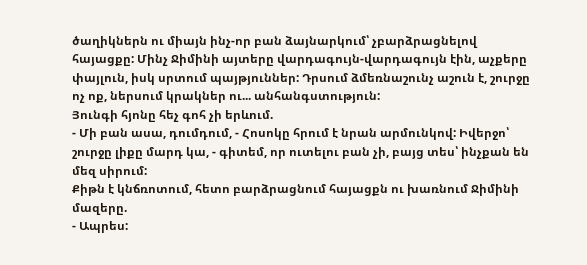ծաղիկներն ու միայն ինչ-որ բան ձայնարկում՝ չբարձրացնելով հայացքը: Մինչ Ջիմինի այտերը վարդագույն-վարդագույն էին, աչքերը փայլուն, իսկ սրտում պայթյուններ: Դրսում ձմեռնաշունչ աշուն է, շուրջը ոչ ոք, ներսում կրակներ ու... անհանգստություն:
Յունգի հյոնը հեչ գոհ չի երևում.
- Մի բան ասա, դումդում, - Հոսոկը հրում է նրան արմունկով: Իվերջո՝ շուրջը լիքը մարդ կա, - գիտեմ, որ ուտելու բան չի, բայց տես՝ ինչքան են մեզ սիրում:
Քիթն է կնճռոտում, հետո բարձրացնում հայացքն ու խառնում Ջիմինի մազերը.
- Ապրես: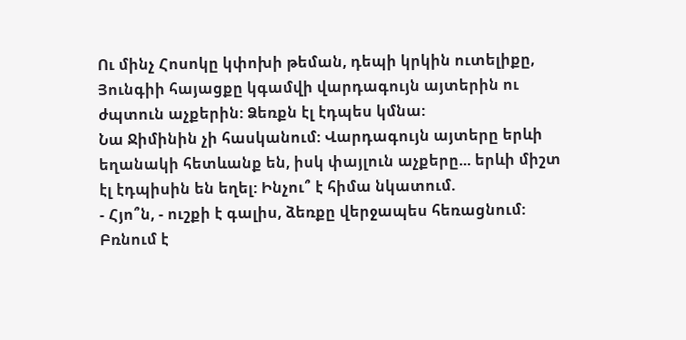Ու մինչ Հոսոկը կփոխի թեման, դեպի կրկին ուտելիքը, Յունգիի հայացքը կգամվի վարդագույն այտերին ու ժպտուն աչքերին: Ձեռքն էլ էդպես կմնա:
Նա Ջիմինին չի հասկանում: Վարդագույն այտերը երևի եղանակի հետևանք են, իսկ փայլուն աչքերը... երևի միշտ էլ էդպիսին են եղել: Ինչու՞ է հիմա նկատում.
- Հյո՞ն, - ուշքի է գալիս, ձեռքը վերջապես հեռացնում: Բռնում է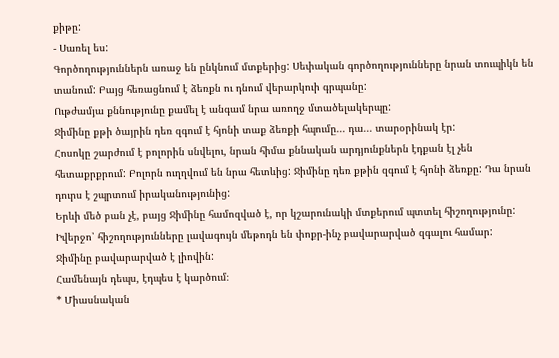քիթը:
- Սառել ես:
Գործողություններն առաջ են ընկնում մտքերից: Սեփական գործողությունները նրան տուպիկն են տանում: Բայց հեռացնում է ձեռքն ու դնում վերարկուի գրպանը:
Ութժամյա քննությունը քամել է անգամ նրա առողջ մտածելակերպը:
Ջիմինը քթի ծայրին դեռ զգում է հյոնի տաք ձեռքի հպումը... դա... տարօրինակ էր:
Հոսոկը շարժում է բոլորին սնվելու, նրան հիմա քննական արդյունքներն էդքան էլ չեն հետաքրքրում: Բոլորն ուղղվում են նրա հետևից: Ջիմինը դեռ քթին զգում է հյոնի ձեռքը: Դա նրան դուրս է շպրտում իրականությունից:
Երևի մեծ բան չէ, բայց Ջիմինը համոզված է, որ կշարունակի մտքերում պտտել հիշողությունը:
Իվերջո՝ հիշողությունները լավագույն մեթոդն են փոքր-ինչ բավարարված զգալու համար:
Ջիմինը բավարարված է լիովին:
Համենայն դեպս, էդպես է կարծում։
* Միասնական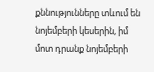քննությունները տևում են նոյեմբերի կեսերին, իմ մոտ դրանք նոյեմբերի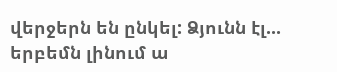վերջերն են ընկել: Ձյունն էլ... երբեմն լինում ա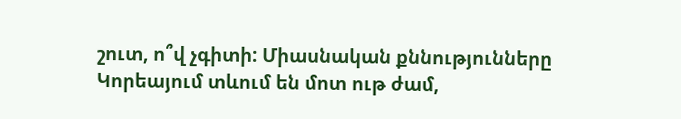շուտ, ո՞վ չգիտի: Միասնական քննությունները Կորեայում տևում են մոտ ութ ժամ,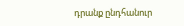դրանք ընդհանուր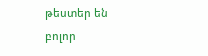թեստեր են բոլոր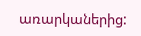առարկաներից: